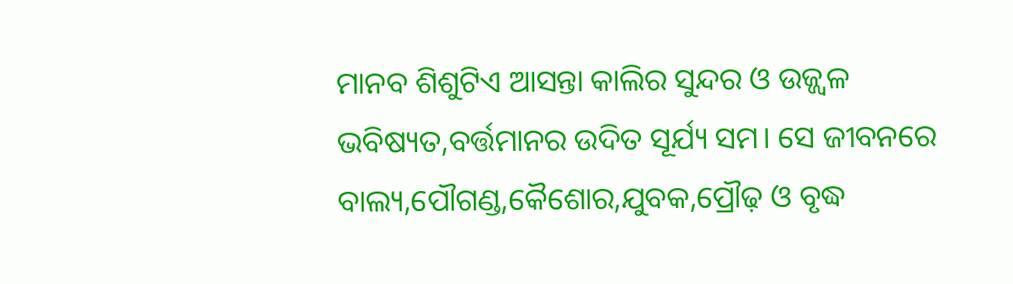ମାନବ ଶିଶୁଟିଏ ଆସନ୍ତା କାଲିର ସୁନ୍ଦର ଓ ଉଜ୍ଜ୍ୱଳ ଭବିଷ୍ୟତ,ବର୍ତ୍ତମାନର ଉଦିତ ସୂର୍ଯ୍ୟ ସମ। ସେ ଜୀବନରେ ବାଲ୍ୟ,ପୌଗଣ୍ଡ,କୈଶୋର,ଯୁବକ,ପ୍ରୌଢ଼ ଓ ବୃଦ୍ଧ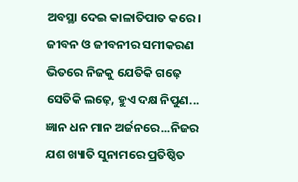ଅବସ୍ଥା ଦେଇ କାଳାତିପାତ କରେ। ଜୀବନ ଓ ଜୀବନୀର ସମୀକରଣ ଭିତରେ ନିଜକୁ ଯେତିକି ଗଢ଼େ ସେତିକି ଲଢ଼େ, ହୁଏ ଦକ୍ଷ ନିପୁଣ... ଜ୍ଞାନ ଧନ ମାନ ଅର୍ଜନରେ...ନିଜର ଯଶ ଖ୍ୟାତି ସୁନାମରେ ପ୍ରତିଷ୍ଠିତ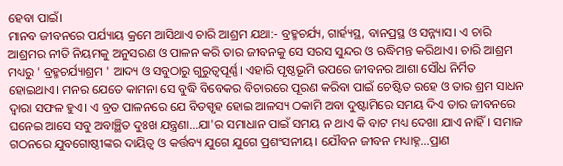ହେବା ପାଇଁ।
ମାନବ ଜୀବନରେ ପର୍ଯ୍ୟାୟ କ୍ରମେ ଆସିଥାଏ ଚାରି ଆଶ୍ରମ ଯଥା:- ବ୍ରହ୍ମଚର୍ଯ୍ୟ, ଗାର୍ହ୍ୟସ୍ଥ, ବାନପ୍ରସ୍ଥ ଓ ସନ୍ନ୍ୟାସ। ଏ ଚାରି ଆଶ୍ରମର ନୀତି ନିୟମକୁ ଅନୁସରଣ ଓ ପାଳନ କରି ତାର ଜୀବନକୁ ସେ ସରସ ସୁନ୍ଦର ଓ ଋଦ୍ଧିମନ୍ତ କରିଥାଏ। ଚାରି ଆଶ୍ରମ ମଧ୍ୟରୁ ' ବ୍ରହ୍ମଚର୍ଯ୍ୟାଶ୍ରମ ' ଆଦ୍ୟ ଓ ସବୁଠାରୁ ଗୁରୁତ୍ବପୂର୍ଣ୍ଣ। ଏହାରି ପୃଷ୍ଠଭୂମି ଉପରେ ଜୀବନର ଆଶା ସୌଧ ନିର୍ମିତ ହୋଇଥାଏ। ମନର ଯେତେ କାମନା ସେ ବୁଦ୍ଧି ବିବେକର ବିଚାରରେ ପୂରଣ କରିବା ପାଇଁ ଚେଷ୍ଟିତ ରହେ ଓ ତାର ଶ୍ରମ ସାଧନ ଦ୍ଵାରା ସଫଳ ହୁଏ। ଏ ବ୍ରତ ପାଳନରେ ଯେ ବିତସ୍ପୃହ ହୋଇ ଆଳସ୍ୟ ଠକାମି ଅବା ଦୁଷ୍ଟାମିରେ ସମୟ ଦିଏ ତାର ଜୀବନରେ ଘନେଇ ଆସେ ସବୁ ଅବାଞ୍ଛିତ ଦୁଃଖ ଯନ୍ତ୍ରଣା...ଯା'ର ସମାଧାନ ପାଇଁ ସମୟ ନ ଥାଏ କି ବାଟ ମଧ୍ୟ ଦେଖା ଯାଏ ନାହିଁ। ସମାଜ ଗଠନରେ ଯୁବଗୋଷ୍ଠୀଙ୍କର ଦାୟିତ୍ଵ ଓ କର୍ତ୍ତବ୍ୟ ଯୁଗେ ଯୁଗେ ପ୍ରଶଂସନୀୟ। ଯୌବନ ଜୀବନ ମଧ୍ୟାହ୍ନ...ପ୍ରାଣ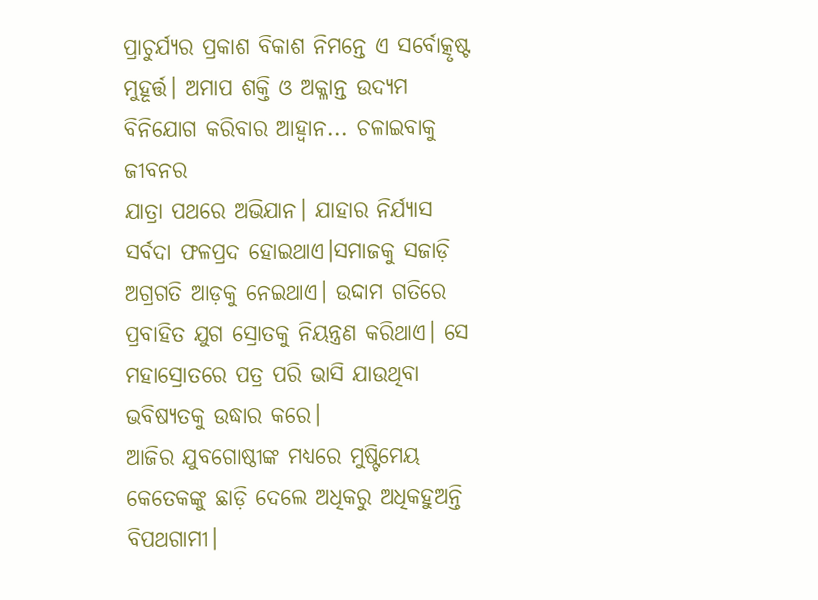ପ୍ରାଚୁର୍ଯ୍ୟର ପ୍ରକାଶ ବିକାଶ ନିମନ୍ତେ ଏ ସର୍ବୋତ୍କୃଷ୍ଟ ମୁହୂର୍ତ୍ତ। ଅମାପ ଶକ୍ତି ଓ ଅକ୍ଳାନ୍ତ ଉଦ୍ୟମ ବିନିଯୋଗ କରିବାର ଆହ୍ଵାନ... ଚଳାଇବାକୁ ଜୀବନର
ଯାତ୍ରା ପଥରେ ଅଭିଯାନ। ଯାହାର ନିର୍ଯ୍ୟାସ ସର୍ବଦା ଫଳପ୍ରଦ ହୋଇଥାଏ।ସମାଜକୁ ସଜାଡ଼ି ଅଗ୍ରଗତି ଆଡ଼କୁ ନେଇଥାଏ। ଉଦ୍ଦାମ ଗତିରେ ପ୍ରବାହିତ ଯୁଗ ସ୍ରୋତକୁ ନିୟନ୍ତ୍ରଣ କରିଥାଏ। ସେ ମହାସ୍ରୋତରେ ପତ୍ର ପରି ଭାସି ଯାଉଥିବା ଭବିଷ୍ୟତକୁ ଉଦ୍ଧାର କରେ।
ଆଜିର ଯୁବଗୋଷ୍ଠୀଙ୍କ ମଧ୍ୟରେ ମୁଷ୍ଟିମେୟ କେତେକଙ୍କୁ ଛାଡ଼ି ଦେଲେ ଅଧିକରୁ ଅଧିକହୁଅନ୍ତି ବିପଥଗାମୀ।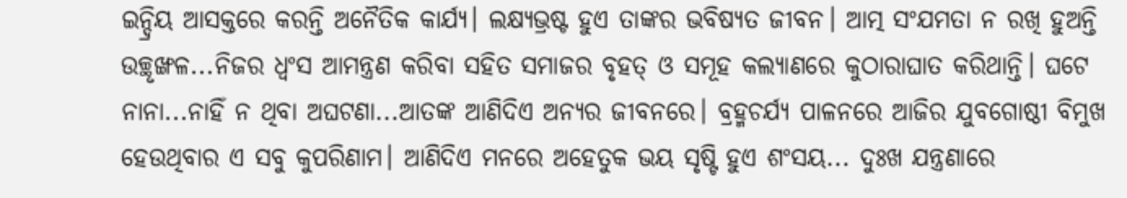ଇନ୍ଦ୍ରିୟ ଆସକ୍ତରେ କରନ୍ତି ଅନୈତିକ କାର୍ଯ୍ୟ। ଲକ୍ଷ୍ୟଭ୍ରଷ୍ଟ ହୁଏ ତାଙ୍କର ଭବିଷ୍ୟତ ଜୀବନ। ଆତ୍ମ ସଂଯମତା ନ ରଖି ହୁଅନ୍ତି ଉଚ୍ଛୃଙ୍ଖଳ...ନିଜର ଧ୍ଵଂସ ଆମନ୍ତ୍ରଣ କରିବା ସହିତ ସମାଜର ବୃହତ୍ ଓ ସମୂହ କଲ୍ୟାଣରେ କୁଠାରାଘାତ କରିଥାନ୍ତି। ଘଟେ ନାନା...ନାହିଁ ନ ଥିବା ଅଘଟଣା...ଆତଙ୍କ ଆଣିଦିଏ ଅନ୍ୟର ଜୀବନରେ। ବ୍ରହ୍ମଚର୍ଯ୍ୟ ପାଳନରେ ଆଜିର ଯୁବଗୋଷ୍ଠୀ ବିମୁଖ ହେଉଥିବାର ଏ ସବୁ କୁପରିଣାମ। ଆଣିଦିଏ ମନରେ ଅହେତୁକ ଭୟ ସୃଷ୍ଟି ହୁଏ ଶଂସୟ... ଦୁଃଖ ଯନ୍ତ୍ରଣାରେ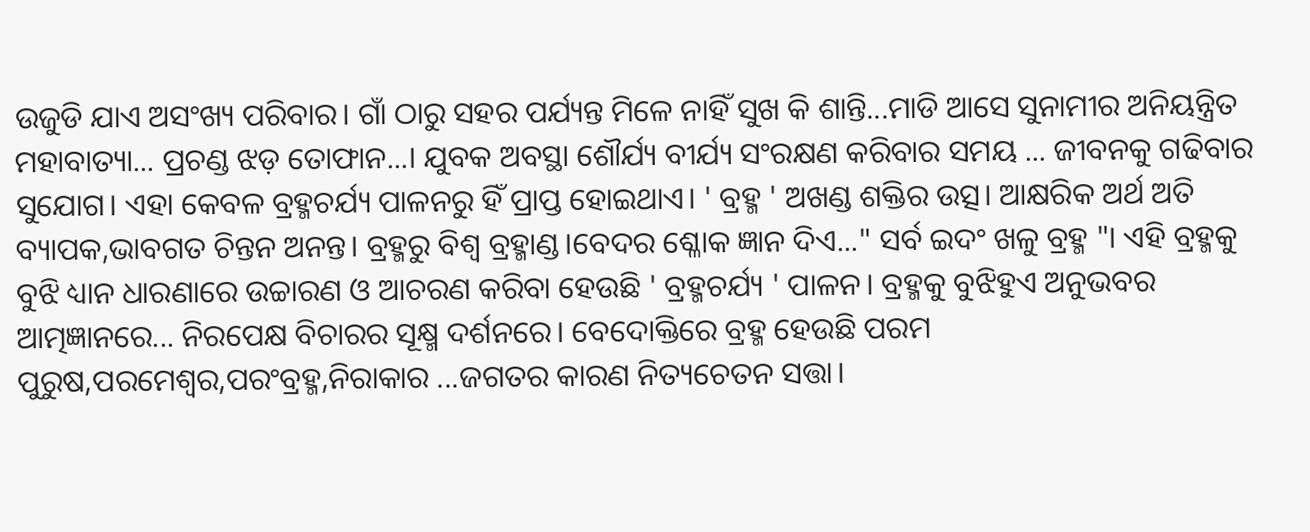ଉଜୁଡି ଯାଏ ଅସଂଖ୍ୟ ପରିବାର। ଗାଁ ଠାରୁ ସହର ପର୍ଯ୍ୟନ୍ତ ମିଳେ ନାହିଁ ସୁଖ କି ଶାନ୍ତି...ମାଡି ଆସେ ସୁନାମୀର ଅନିୟନ୍ତ୍ରିତ ମହାବାତ୍ୟା... ପ୍ରଚଣ୍ଡ ଝଡ଼ ତୋଫାନ...। ଯୁବକ ଅବସ୍ଥା ଶୌର୍ଯ୍ୟ ବୀର୍ଯ୍ୟ ସଂରକ୍ଷଣ କରିବାର ସମୟ ... ଜୀବନକୁ ଗଢିବାର ସୁଯୋଗ। ଏହା କେବଳ ବ୍ରହ୍ମଚର୍ଯ୍ୟ ପାଳନରୁ ହିଁ ପ୍ରାପ୍ତ ହୋଇଥାଏ। ' ବ୍ରହ୍ମ ' ଅଖଣ୍ଡ ଶକ୍ତିର ଉତ୍ସ। ଆକ୍ଷରିକ ଅର୍ଥ ଅତି ବ୍ୟାପକ,ଭାବଗତ ଚିନ୍ତନ ଅନନ୍ତ। ବ୍ରହ୍ମରୁ ବିଶ୍ଵ ବ୍ରହ୍ମାଣ୍ଡ।ବେଦର ଶ୍ଳୋକ ଜ୍ଞାନ ଦିଏ..." ସର୍ବ ଇଦଂ ଖଳୁ ବ୍ରହ୍ମ "। ଏହି ବ୍ରହ୍ମକୁ ବୁଝି ଧ୍ୟାନ ଧାରଣାରେ ଉଚ୍ଚାରଣ ଓ ଆଚରଣ କରିବା ହେଉଛି ' ବ୍ରହ୍ମଚର୍ଯ୍ୟ ' ପାଳନ। ବ୍ରହ୍ମକୁ ବୁଝିହୁଏ ଅନୁଭବର ଆତ୍ମଜ୍ଞାନରେ... ନିରପେକ୍ଷ ବିଚାରର ସୂକ୍ଷ୍ମ ଦର୍ଶନରେ। ବେଦୋକ୍ତିରେ ବ୍ରହ୍ମ ହେଉଛି ପରମ ପୁରୁଷ,ପରମେଶ୍ବର,ପରଂବ୍ରହ୍ମ,ନିରାକାର ...ଜଗତର କାରଣ ନିତ୍ୟଚେତନ ସତ୍ତା।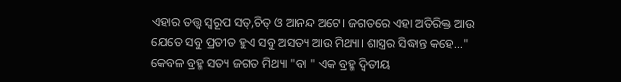ଏହାର ତତ୍ତ୍ଵ ସ୍ବରୂପ ସତ୍,ଚିତ୍ ଓ ଆନନ୍ଦ ଅଟେ। ଜଗତରେ ଏହା ଅତିରିକ୍ତ ଆଉ ଯେତେ ସବୁ ପ୍ରତୀତ ହୁଏ ସବୁ ଅସତ୍ୟ ଆଉ ମିଥ୍ୟା। ଶାସ୍ତ୍ରର ସିଦ୍ଧାନ୍ତ କହେ..." କେବଳ ବ୍ରହ୍ମ ସତ୍ୟ ଜଗତ ମିଥ୍ୟା "ବା " ଏକ ବ୍ରହ୍ମ ଦ୍ଵିତୀୟ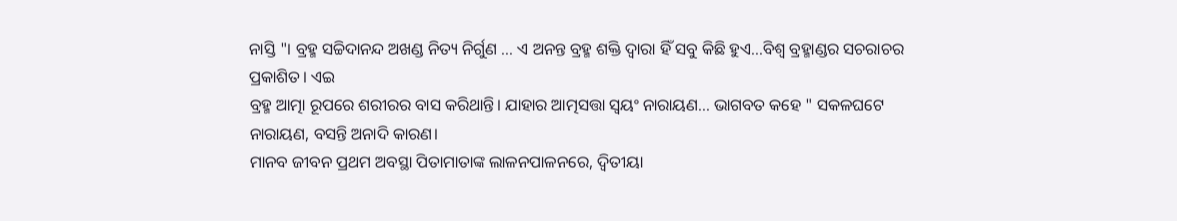ନାସ୍ତି "। ବ୍ରହ୍ମ ସଚ୍ଚିଦାନନ୍ଦ ଅଖଣ୍ଡ ନିତ୍ୟ ନିର୍ଗୁଣ ... ଏ ଅନନ୍ତ ବ୍ରହ୍ମ ଶକ୍ତି ଦ୍ବାରା ହିଁ ସବୁ କିଛି ହୁଏ...ବିଶ୍ଵ ବ୍ରହ୍ମାଣ୍ଡର ସଚରାଚର ପ୍ରକାଶିତ। ଏଇ
ବ୍ରହ୍ମ ଆତ୍ମା ରୂପରେ ଶରୀରର ବାସ କରିଥାନ୍ତି। ଯାହାର ଆତ୍ମସତ୍ତା ସ୍ଵୟଂ ନାରାୟଣ... ଭାଗବତ କହେ " ସକଳଘଟେ ନାରାୟଣ, ବସନ୍ତି ଅନାଦି କାରଣ।
ମାନବ ଜୀବନ ପ୍ରଥମ ଅବସ୍ଥା ପିତାମାତାଙ୍କ ଲାଳନପାଳନରେ, ଦ୍ଵିତୀୟା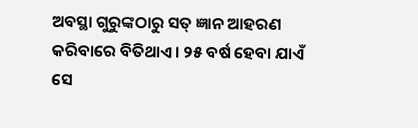ଅବସ୍ଥା ଗୁରୁଙ୍କଠାରୁ ସତ୍ ଜ୍ଞାନ ଆହରଣ କରିବାରେ ବିତିଥାଏ। ୨୫ ବର୍ଷ ହେବା ଯାଏଁ ସେ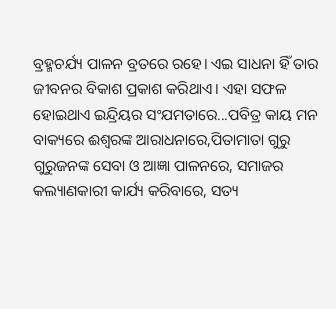ବ୍ରହ୍ମଚର୍ଯ୍ୟ ପାଳନ ବ୍ରତରେ ରହେ। ଏଇ ସାଧନା ହିଁ ତାର ଜୀବନର ବିକାଶ ପ୍ରକାଶ କରିଥାଏ। ଏହା ସଫଳ ହୋଇଥାଏ ଇନ୍ଦ୍ରିୟର ସଂଯମତାରେ...ପବିତ୍ର କାୟ ମନ ବାକ୍ୟରେ ଈଶ୍ଵରଙ୍କ ଆରାଧନାରେ,ପିତାମାତା ଗୁରୁ ଗୁରୁଜନଙ୍କ ସେବା ଓ ଆଜ୍ଞା ପାଳନରେ, ସମାଜର କଲ୍ୟାଣକାରୀ କାର୍ଯ୍ୟ କରିବାରେ, ସତ୍ୟ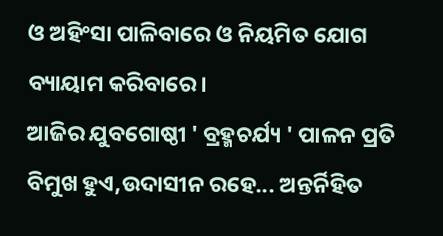ଓ ଅହିଂସା ପାଳିବାରେ ଓ ନିୟମିତ ଯୋଗ ବ୍ୟାୟାମ କରିବାରେ।
ଆଜିର ଯୁବଗୋଷ୍ଠୀ ' ବ୍ରହ୍ମଚର୍ଯ୍ୟ ' ପାଳନ ପ୍ରତି ବିମୁଖ ହୁଏ,ଉଦାସୀନ ରହେ... ଅନ୍ତର୍ନିହିତ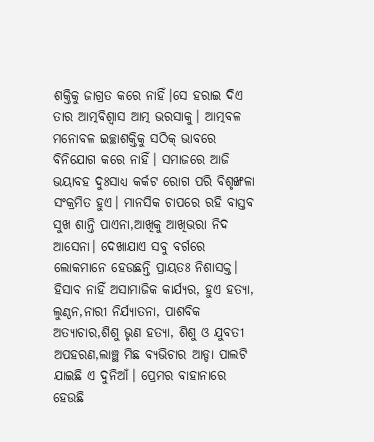ଶକ୍ତିକୁ ଜାଗ୍ରତ କରେ ନାହିଁ।ସେ ହରାଇ ଦିଏ ତାର ଆତ୍ମବିଶ୍ଵାସ ଆତ୍ମ ଭରସାକୁ। ଆତ୍ମବଳ ମନୋବଳ ଇଚ୍ଛାଶକ୍ତିକୁ ସଠିକ୍ ଭାବରେ ବିନିଯୋଗ କରେ ନାହିଁ। ସମାଜରେ ଆଜି ଭୟାବହ ଦୁଃସାଧ୍ୟ କର୍କଟ ରୋଗ ପରି ବିଶୃଙ୍ଖଳା ସଂକ୍ରମିତ ହୁଏ। ମାନସିକ ଚାପରେ ରହି ବାସ୍ତବ ସୁଖ ଶାନ୍ତି ପାଏନା,ଆଖିକୁ ଆଖିଭରା ନିଦ ଆସେନା। ଦେଖାଯାଏ ସବୁ ବର୍ଗରେ ଲୋକମାନେ ହେଉଛନ୍ତି ପ୍ରାୟତଃ ନିଶାସକ୍ତ। ହିସାବ ନାହିଁ ଅସାମାଜିକ କାର୍ଯ୍ୟର, ହୁଏ ହତ୍ୟା, ଲୁଣ୍ଠନ,ନାରୀ ନିର୍ଯ୍ୟାତନା, ପାଶବିକ ଅତ୍ୟାଚାର,ଶିଶୁ ଭୃଣ ହତ୍ୟା, ଶିଶୁ ଓ ଯୁବତୀ ଅପହରଣ,ଲାଞ୍ଛ ମିଛ ବ୍ୟଭିଚାର ଆଡ୍ଡା ପାଲଟି ଯାଇଛି ଏ ଦୁନିଆଁ। ପ୍ରେମର ବାହାନାରେ ହେଉଛି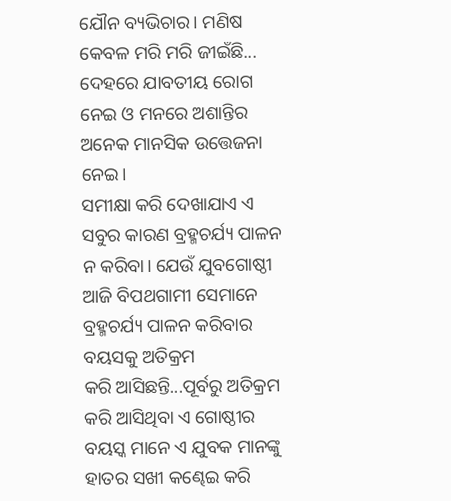ଯୌନ ବ୍ୟଭିଚାର। ମଣିଷ କେବଳ ମରି ମରି ଜୀଇଁଛି... ଦେହରେ ଯାବତୀୟ ରୋଗ ନେଇ ଓ ମନରେ ଅଶାନ୍ତିର ଅନେକ ମାନସିକ ଉତ୍ତେଜନା ନେଇ।
ସମୀକ୍ଷା କରି ଦେଖାଯାଏ ଏ ସବୁର କାରଣ ବ୍ରହ୍ମଚର୍ଯ୍ୟ ପାଳନ ନ କରିବା। ଯେଉଁ ଯୁବଗୋଷ୍ଠୀ ଆଜି ବିପଥଗାମୀ ସେମାନେ ବ୍ରହ୍ମଚର୍ଯ୍ୟ ପାଳନ କରିବାର ବୟସକୁ ଅତିକ୍ରମ
କରି ଆସିଛନ୍ତି...ପୂର୍ବରୁ ଅତିକ୍ରମ କରି ଆସିଥିବା ଏ ଗୋଷ୍ଠୀର ବୟସ୍କ ମାନେ ଏ ଯୁବକ ମାନଙ୍କୁ ହାତର ସଖୀ କଣ୍ଢେଇ କରି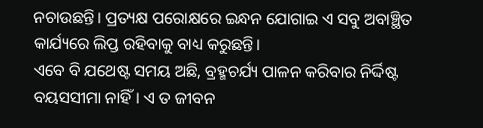ନଚାଉଛନ୍ତି। ପ୍ରତ୍ୟକ୍ଷ ପରୋକ୍ଷରେ ଇନ୍ଧନ ଯୋଗାଇ ଏ ସବୁ ଅବାଞ୍ଛିତ କାର୍ଯ୍ୟରେ ଲିପ୍ତ ରହିବାକୁ ବାଧ୍ୟ କରୁଛନ୍ତି।
ଏବେ ବି ଯଥେଷ୍ଟ ସମୟ ଅଛି, ବ୍ରହ୍ମଚର୍ଯ୍ୟ ପାଳନ କରିବାର ନିର୍ଦ୍ଦିଷ୍ଟ ବୟସସୀମା ନାହିଁ। ଏ ତ ଜୀବନ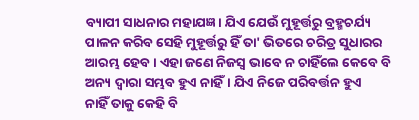ବ୍ୟାପୀ ସାଧନାର ମହାଯଜ୍ଞ। ଯିଏ ଯେଉଁ ମୁହୂର୍ତ୍ତରୁ ବ୍ରହ୍ମଚର୍ଯ୍ୟ ପାଳନ କରିବ ସେହି ମୁହୂର୍ତ୍ତରୁ ହିଁ ତା' ଭିତରେ ଚରିତ୍ର ସୁଧାରର ଆରମ୍ଭ ହେବ। ଏହା ଜଣେ ନିଜସ୍ୱ ଭାବେ ନ ଚାହିଁଲେ କେବେ ବି ଅନ୍ୟ ଦ୍ବାରା ସମ୍ଭବ ହୁଏ ନାହିଁ। ଯିଏ ନିଜେ ପରିବର୍ତ୍ତନ ହୁଏ
ନାହିଁ ତାକୁ କେହି ବି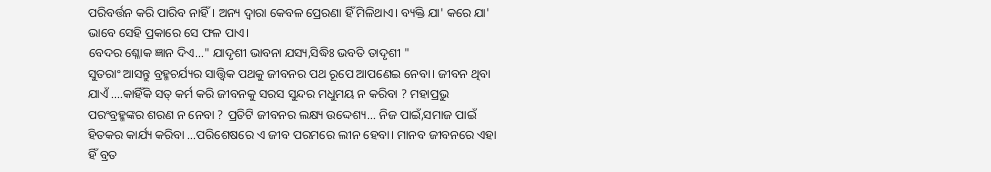ପରିବର୍ତ୍ତନ କରି ପାରିବ ନାହିଁ। ଅନ୍ୟ ଦ୍ବାରା କେବଳ ପ୍ରେରଣା ହିଁ ମିଳିଥାଏ। ବ୍ୟକ୍ତି ଯା' କରେ ଯା' ଭାବେ ସେହି ପ୍ରକାରେ ସେ ଫଳ ପାଏ।
ବେଦର ଶ୍ଳୋକ ଜ୍ଞାନ ଦିଏ..." ଯାଦୃଶୀ ଭାବନା ଯସ୍ୟ,ସିଦ୍ଧିଃ ଭବତି ତାଦୃଶୀ "
ସୁତରାଂ ଆସନ୍ତୁ ବ୍ରହ୍ମଚର୍ଯ୍ୟର ସାତ୍ତ୍ୱିକ ପଥକୁ ଜୀବନର ପଥ ରୂପେ ଆପଣେଇ ନେବା। ଜୀବନ ଥିବା ଯାଏଁ ....କାହିଁକି ସତ୍ କର୍ମ କରି ଜୀବନକୁ ସରସ ସୁନ୍ଦର ମଧୁମୟ ନ କରିବା ? ମହାପ୍ରଭୁ ପରଂବ୍ରହ୍ମଙ୍କର ଶରଣ ନ ନେବା ? ପ୍ରତିଟି ଜୀବନର ଲକ୍ଷ୍ୟ ଉଦ୍ଦେଶ୍ୟ... ନିଜ ପାଇଁ,ସମାଜ ପାଇଁ ହିତକର କାର୍ଯ୍ୟ କରିବା ...ପରିଶେଷରେ ଏ ଜୀବ ପରମରେ ଲୀନ ହେବା। ମାନବ ଜୀବନରେ ଏହା ହିଁ ବ୍ରତ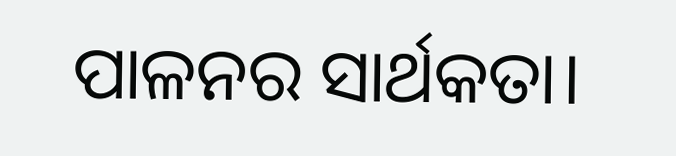ପାଳନର ସାର୍ଥକତା।